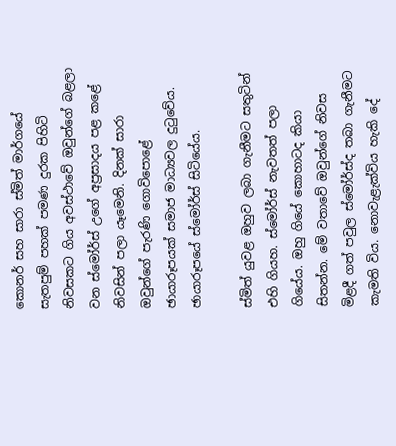කොනර් සහ සාරා ස්මිත් මාර්ගයේ සැතපුම් පහක් පමණ දුරක පිහිටි නිවසකට ගිය අවස්ථාවේ ඔවුන්ගේ බළලා වන ස්මෝර්ස් උගේ අප්‍රසාදය පළ කළේ නිවසින් පලා යෑමෙනි. දිනක් සාරා ඔවුන්ගේ පැරණි ගොවිපොළේ ඡායාරූපයක් සමාජ මාධ්‍යවල දුටුවේය. ඡායාරූපයේ ස්මෝර්ස් සිටියේය.

ස්මිත් යුවළ ඔහුව ලබා ගැනීමට සතුටින් එහි ගියහ. ස්මෝර්ස් නැවතත් පලා ගියේය. ඔහු ගියේ කොහාටද කියා සිතන්න. මේ වතාවේ ඔවුන්ගේ නිවස මිළදී ගත් පවුල ස්මෝර්ස්ද තබා ගැනීමට කැමති විය. නොවැළැක්විය හැකි දේ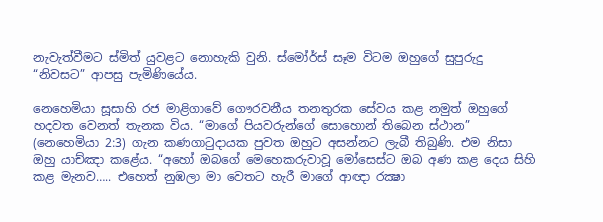නැවැත්වීමට ස්මිත් යුවළට නොහැකි වුනි. ස්මෝර්ස් සෑම විටම ඔහුගේ සුපුරුදු
“නිවසට” ආපසු පැමිණියේය.

නෙහෙමියා සූසාහි රජ මාළිගාවේ ගෞරවනීය තනතුරක සේවය කළ නමුත් ඔහුගේ හදවත වෙනත් තැනක විය. “මාගේ පියවරුන්ගේ සොහොන් තිබෙන ස්ථාන” (නෙහෙමියා 2:3) ගැන කණගාටුදායක පුවත ඔහුට අසන්නට ලැබී තිබුණි. එම නිසා ඔහු යාච්ඤා කළේය. “අහෝ ඔබගේ මෙහෙකරුවාවූ මෝසෙස්ට ඔබ අණ කළ දෙය සිහි කළ මැනව….. එහෙත් නුඹලා මා වෙතට හැරී මාගේ ආඥා රක්‍ෂා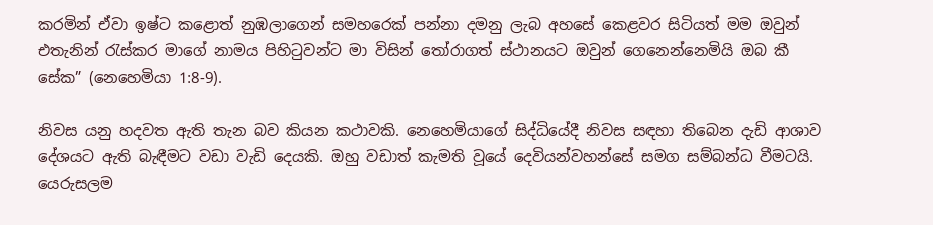කරමින් ඒවා ඉෂ්ට කළොත් නුඹලාගෙන් සමහරෙක් පන්නා දමනු ලැබ අහසේ කෙළවර සිටියත් මම ඔවුන් එතැනින් රැස්කර මාගේ නාමය පිහිටුවන්ට මා විසින් තෝරාගත් ස්ථානයට ඔවුන් ගෙනෙන්නෙමියි ඔබ කී සේක” (නෙහෙමියා 1:8-9).

නිවස යනු හදවත ඇති තැන බව කියන කථාවකි. නෙහෙමියාගේ සිද්ධියේදී නිවස සඳහා තිබෙන දැඩි ආශාව දේශයට ඇති බැඳීමට වඩා වැඩි දෙයකි. ඔහු වඩාත් කැමති වූයේ දෙවියන්වහන්සේ සමග සම්බන්ධ වීමටයි. යෙරුසලම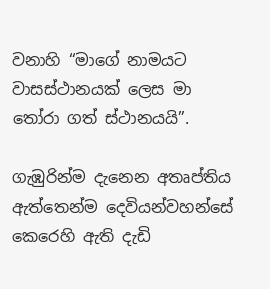වනාහි “මාගේ නාමයට වාසස්ථානයක් ලෙස මා තෝරා ගත් ස්ථානයයි”.

ගැඹුරින්ම දැනෙන අතෘප්තිය ඇත්තෙන්ම දෙවියන්වහන්සේ කෙරෙහි ඇති දැඩි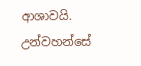ආශාවයි. උන්වහන්සේ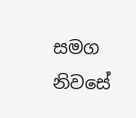සමග නිවසේ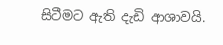සිටීමට ඇති දැඩි ආශාවයි.